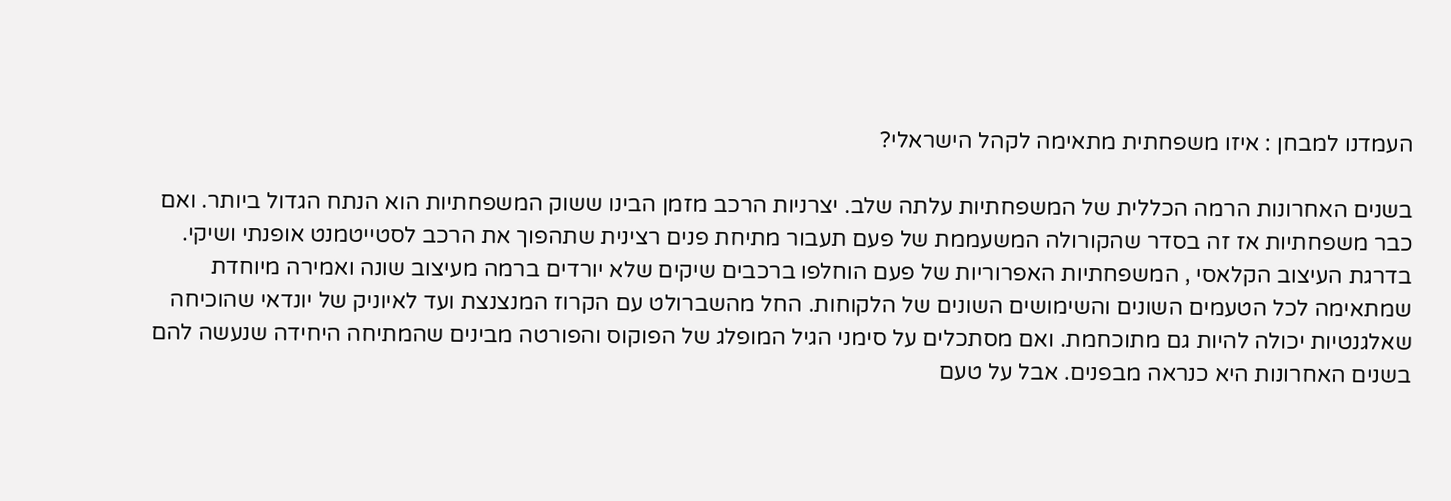העמדנו למבחן : איזו משפחתית מתאימה לקהל הישראלי?

בשנים האחרונות הרמה הכללית של המשפחתיות עלתה שלב. יצרניות הרכב מזמן הבינו ששוק המשפחתיות הוא הנתח הגדול ביותר. ואם כבר משפחתיות אז זה בסדר שהקורולה המשעממת של פעם תעבור מתיחת פנים רצינית שתהפוך את הרכב לסטייטמנט אופנתי ושיקי. בדרגת העיצוב הקלאסי , המשפחתיות האפרוריות של פעם הוחלפו ברכבים שיקים שלא יורדים ברמה מעיצוב שונה ואמירה מיוחדת שמתאימה לכל הטעמים השונים והשימושים השונים של הלקוחות. החל מהשברולט עם הקרוז המנצנצת ועד לאיוניק של יונדאי שהוכיחה שאלגנטיות יכולה להיות גם מתוכחמת. ואם מסתכלים על סימני הגיל המופלג של הפוקוס והפורטה מבינים שהמתיחה היחידה שנעשה להם בשנים האחרונות היא כנראה מבפנים. אבל על טעם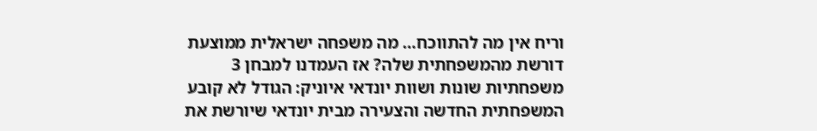וריח אין מה להתווכח… מה משפחה ישראלית ממוצעת דורשת מהמשפחתית שלה? אז העמדנו למבחן 3 משפחתיות שונות ושוות יונדאי איוניק: הגודל לא קובע המשפחתית החדשה והצעירה מבית יונדאי שיורשת את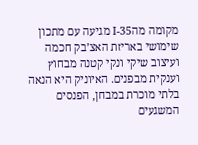מקומה מהI-35 מגיעה עם מתכון שימושי באריזת האצ’בק חכמה ועיצוב שיקי ונקי קטנה מבחוץ וענקית מבפנים. האיוניק היא הנאה בלתי מוכרת במבחן, הפנסים המשגעים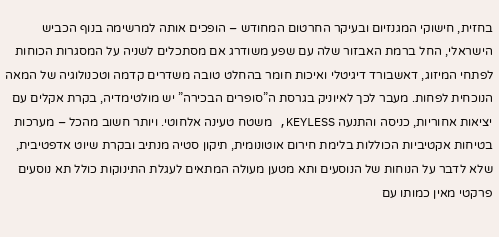בחזית, חישוקי המגנזיום ובעיקר החרטום המחודש – הופכים אותה למרשימה בנוף הכביש הישראלי, החל ברמת האבזור שלה עם שפע משודרג אם מסתכלים לשניה על המסגרות הכוחות לפתחי המיזוג, דאשבורד דיגיטלי ואיכות חומר בהחלט טובה משדרים קדמה וטכנולוגיה של המאה הנוכחית לפחות. מעבר לכך לאיוניק בגרסת ה”סופרים הבכירה” יש מולטימדיה, בקרת אקלים עם יציאות אחוריות, כניסה והתנעה KEYLESS, משטח טעינה אלחוטי. ויותר חשוב מהכל – מערכות בטיחות אקטיביות הכוללות בלימת חירום אוטונומית, תיקון סטיה מנתיב ובקרת שיוט אדפטיבית, שלא לדבר על הנוחות של הנוסעים ותא מטען מעולה המתאים לעגלת התינוקות כולל תא נוסעים פרקטי מאין כמותו עם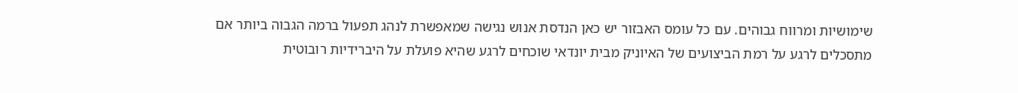שימושיות ומרווח גבוהים. עם כל עומס האבזור יש כאן הנדסת אנוש נגישה שמאפשרת לנהג תפעול ברמה הגבוה ביותר אם מתסכלים לרגע על רמת הביצועים של האיוניק מבית יונדאי שוכחים לרגע שהיא פועלת על היברידיות רובוטית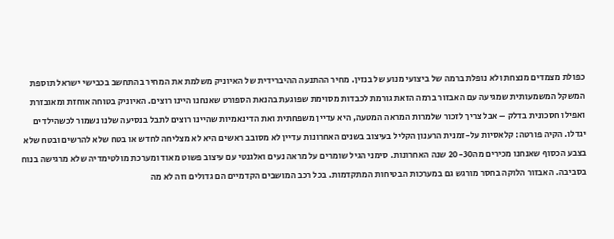כפולת מצמדים מנצחת ולא נופלת ברמה של ביצועי מנוע של בנזין. מחיר ההתנעה ההיברידית של האיוניק משלמת את המחיר בהתחשב בכבישי ישראל תוספת המשקל המשמעותית שמגיעה עם האבזור ברמה הזאת גורמת לכבדות מסוימת שפוגעת בהנאת הספורט שאנחנו היינו רוצים. האיוניק בטוחה אוחזת ומאובזרת ואפילו חסכונית בדלק – אבל צריך לזכור שלמרות המראה המטעה, היא עדיין משפחתית ואת הדינאמיות שהיינו רוצים לתבל בנסיעה שלנו נשמור לכשהילדים יגדלו. הקיה פורטה: קלאסיות על-זמנית הרענון הקליל בעיצוב בשנים האחרונות עדיין לא מסובב ראשים היא לא מצליחה לחדש או בטח שלא להרשים ובטח שלא בצבע הכסוף שאנחנו מכירים מה20-30 שנה האחרונות. סימני הגיל שומרים על מראה נעים ואלגנטי עם עיצוב פשוט מאוד ומערכת מולטימדיה שלא מרגישה בנוח בסביבה. האבזור הלוקה בחסר מורגש גם במערכות הבטיחות המתקדמות. בכל רכב המושבים הקדמיים הם גדולים וזה לא מה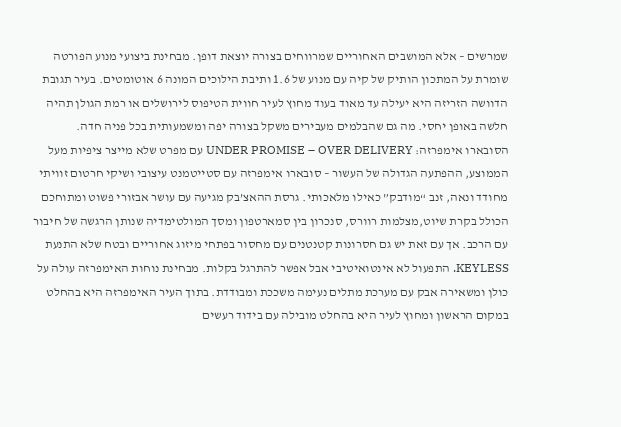שמרשים – אלא המושבים האחוריים שמרווחים בצורה יוצאת דופן. מבחינת ביצועי מנוע הפורטה שומרת על המתכון הותיק של קיה עם מנוע של 1.6 ותיבת הילוכים המונה 6 אוטומטים. בעיר תגובת הדוושה הזריזה היא יעילה עד מאוד בעוד מחוץ לעיר חווית הטיפוס לירושלים או רמת הגולן תהיה חלשה באופן יחסי. מה גם שהבלמים מעבירים משקל בצורה יפה ומשמעותית בכל פניה חדה. הסובארו אימפרזה: UNDER PROMISE – OVER DELIVERY עם מפרט שלא מייצר ציפיות מעל הממוצע, ההפתעה הגדולה של העשור – סובארו אימפרזה עם סטייטמנט עיצובי ושיקי חרטום זוויתי מחודד ונאה, זנב “מודבק” כאילו מלאכותי. גרסת ההאצ’בק מגיעה עם עושר אבזורי פשוט ומתוחכם הכולל בקרת שיוט,מצלמות רוורס, סנכרון בין סמארטפון ומסך המולטימדיה שנותן הרגשה של חיבור עם הרכב. אך עם זאת יש גם חסרונות קטנטנים עם מחסור בפתחי מיזוג אחוריים ובטח שלא התנעת KEYLESS. התפעול לא אינטואיטיבי אבל אפשר להתרגל בקלות. מבחינת נוחות האימפרזה עולה על כולן ומשאירה אבק עם מערכת מתלים נעימה משככת ומבודדת. בתוך העיר האימפרזה היא בהחלט במקום הראשון ומחוץ לעיר היא בהחלט מובילה עם בידוד רעשים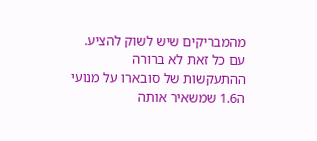מהמבריקים שיש לשוק להציע. עם כל זאת לא ברורה ההתעקשות של סובארו על מנועי ה1.6 שמשאיר אותה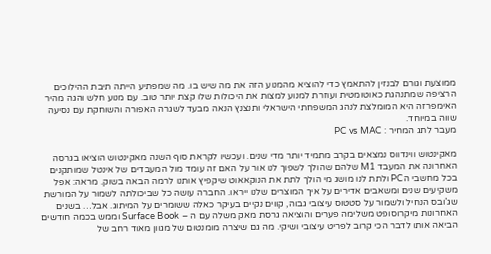ממוצעת וגורם לבנזין להתאמץ כדי להוציא מהמנוע הזה את מה שיש בו. מה שמפתיע הייתה תיבת ההילוכים הרציפה שמתנהגת כאוטומטית ועוזרת למנוע למצות את היכולות שלו קצת יותר טוב. עם מנוע חלש והגה מהיר האימפרזה היא המומלצת לנהג המשפחתי הישראלי ותנצנץ הנאה מבעד לשגרה האפורה והשוחקת עם נסיעה שווה במיוחד.
מעבר לתג המחיר : PC vs MAC

מאקינטוש ווינדווס נמצאים בקרב מתמיד יותר מדי שנים. ועכשיו לקראת סוף השנה מאקינטוש הוציאו בגרסה האחרונה את המעבד M1 שלהם שהולך לשפוך לנו אור על האם זה עומד מול המעבדים של אינטל שמותקנים בכל מחשבי הPC ולתת לנו מושג מי הולך לתת את הנוקאאוט שיקפיץ אותנו לרמה הבאה בשוק. מראה: אפל משקיעים שנים ומשאבים אדירים על איך המוצרים שלנו ייראו. החברה עושה כל שביכולתה לשמור על המורשת שג’ובס הנחיל ולשמור על סטטוס עיצובי גבוה, קווים נקיים בעיקר כאלה ששומרים על המיתוג. אבל… בשנים האחרונות מיקרוסופט משלימה פערים והוציאה גרסת מאק משלה עם ה – Surface Book וממש בכמה חודשים הביאה אותו לדבר הכי קרוב לפריט עיצובי ושיקי. מה גם שיצרה מומנטום של מגוון מאוד רחב של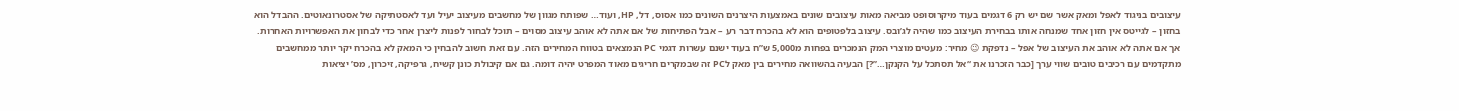עיצובים בניגוד לאפל ומאק אשר שם יש רק 6 דגמים בעוד מיקרוסופט מביאה מאות עיצובים שונים באמצעות היצרנים השונים כמו אסוס, דל, HP, ועוד… שפותח מגוון של מחשבים מעיצוב יעיל ועד לאסטתיקה של אסטרונאוטים. ההבדל הוא בחזון – לגייטס אין חזון אחד שמנחה אותו בבחירת העיצוב כמו שהיה לג’ובס. עיצוב בלפטופים הוא לא בהכרח דבר רע – אבל הפתיחות של אם אתה לא אוהב עיצוב מסוים – תוכל לבחור לפנות ליצרן אחר כדי לבחון את האפשרויות האחרות. אך אם אתה לא אוהב את העיצוב של אפל – נדפקת 😉 מחיר: מעטים מוצרי המק הנמכרים בפחות מ5,000 ש”ח בעוד ישנם עשרות דגמי PC הנמצאים בטווח המחירים הזה. עם זאת חשוב להבחין כי המאק לא בהכרח יקר יותר ממחשבים מתקדמים עם רכיבים טובים שווי ערך [כבר הזכרנו את “אל תסתכל על הקנקן…”?] הבעיה בהשוואה מחירים בין מאק לPC זה שבמקרים חריגים מאוד המפרט יהיה דומה. גם אם קיבולת כונן קשיח, גרפיקה, זיכרון, מס’ יציאות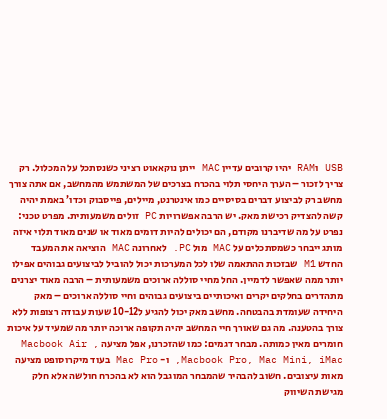USB וRAM יהיו קרובים עדיין MAC ייתן נוקאאוט רציני כשנסתכל על המכלול. רק צריך לזכור – הערך היחסי תלוי בהכרח בצרכים של המשתמש מהמחשב, אם אתה צורך מחשב רק לביצוע דברים בסיסיים כמו אינטרנט, מיילים, פייסבוק וכדו’ באמת יהיה קשה להצדיק רכישת מאק. יש הרבה אפשרויות PC זולים משמעותית. מפרט טכני: נפרט על מה שדיברנו מקודם, הם יכולים להיות דומים מאוד או שנים מאוד תלוי איזה מותג ייבחר כשמסתכלים על MAC מול PC. לאחרונה MAC הוציאה את המעבד החדש M1 שבזכות ההתאמה שלו לכל המערכות יכול להוביל לביצועים גבוהים אפילו יותר ממה שאפשר לדמיין. החל מחיי סוללה ארוכים משמעותית – הרבה מאוד יצרנים מתהדרים בחלקים יקרים ואיכותיים ביצועים גבוהים וחיי סוללה ארוכים – מאק היחידה שעומדת בהבטחה. מחשב מאק יכול להגיע ל10-12 שעות עבודה רצופות ללא צורך בהטענה. מה גם שאורך חיי המחשב יהיה תקופה ארוכה יותר מה שמעיד על איכות חומרים מאין כמותה. מבחר דגמים: כמו שהזכרנו, אפל מציעה Macbook Air , Macbook Pro, Mac Mini, iMac, ו- Mac Pro בעוד מיקרוסופט מציעה מאות עיצובים. חשוב להבהיר שהמבחר המוגבל הוא לא בהכרח חולשה אלא חלק מגישת השיווק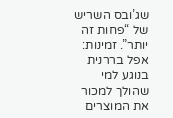שג’ובס השריש של “פחות זה יותר”. זמינות: אפל בררנית בנוגע למי שהולך למכור את המוצרים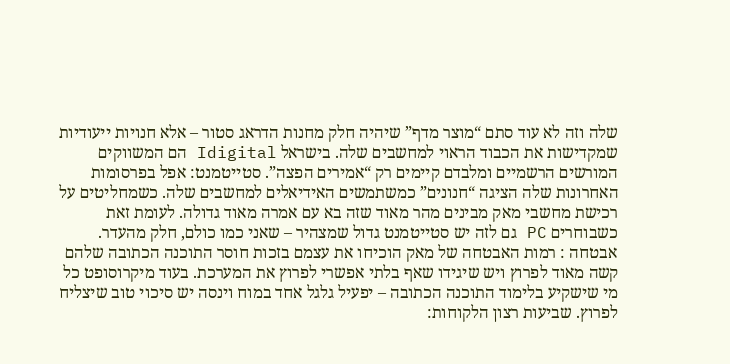שלה וזה לא עוד סתם “מוצר מדף” שיהיה חלק מחנות הדראג סטור – אלא חנויות ייעודיות שמקדישות את הכבוד הראוי למחשבים שלה. בישראל Idigital הם המשווקים המורשים הרשמיים ומלבדם קיימים רק “אמירים הפצה”. סטייטמנט: אפל בפרסומות האחרונות שלה הציגה “חנונים” כמשתמשים האידיאלים למחשבים שלה. כשמחליטים על רכישת מחשבי מאק מבינים מהר מאוד שזה בא עם אמרה מאוד גדולה. לעומת זאת כשבוחרים PC גם לזה יש סטייטמנט גדול שמצהיר – שאני כמו כולם, חלק מהעדר. אבטחה : רמות האבטחה של מאק הוכיחו את עצמם בזכות חוסר התוכנה הכתובה שלהם קשה מאוד לפרוץ ויש שיגידו שאף בלתי אפשרי לפרוץ את המערכת. בעוד מיקרוסופט כל מי שישקיע בלימוד התוכנה הכתובה – יפעיל גלגל אחד במוח וינסה יש סיכוי טוב שיצליח לפרוץ. שביעות רצון הלקוחות: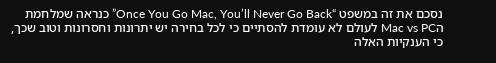נסכם את זה במשפט “Once You Go Mac, You’ll Never Go Back” כנראה שמלחמת הMac vs PC לעולם לא עומדת להסתיים כי לכל בחירה יש יתרונות וחסרונות וטוב שכך, כי הענקיות האלה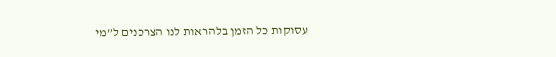עסוקות כל הזמן בלהראות לנו הצרכנים ל”מי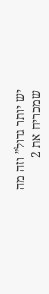יש יותר גדול” וזה מה שמכריח את 2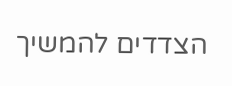הצדדים להמשיך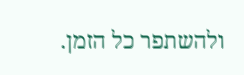ולהשתפר כל הזמן.